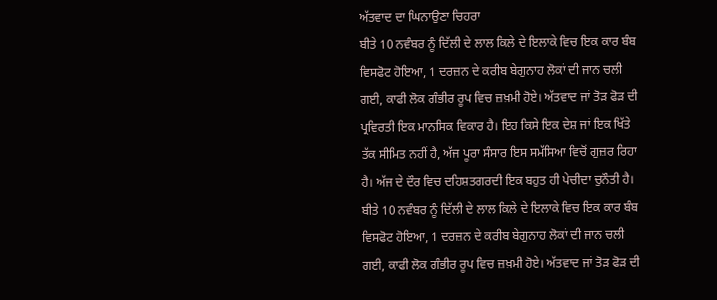ਅੱਤਵਾਦ ਦਾ ਘਿਨਾਉਣਾ ਚਿਹਰਾ
ਬੀਤੇ 10 ਨਵੰਬਰ ਨੂੰ ਦਿੱਲੀ ਦੇ ਲਾਲ ਕਿਲੇ ਦੇ ਇਲਾਕੇ ਵਿਚ ਇਕ ਕਾਰ ਬੰਬ ਵਿਸਫੋਟ ਹੋਇਆ, 1 ਦਰਜ਼ਨ ਦੇ ਕਰੀਬ ਬੇਗੁਨਾਹ ਲੋਕਾਂ ਦੀ ਜਾਨ ਚਲੀ ਗਈ, ਕਾਫੀ ਲੋਕ ਗੰਭੀਰ ਰੂਪ ਵਿਚ ਜ਼ਖ਼ਮੀ ਹੋਏ। ਅੱਤਵਾਦ ਜਾਂ ਤੋੜ ਫੋੜ ਦੀ ਪ੍ਰਵਿਰਤੀ ਇਕ ਮਾਨਸਿਕ ਵਿਕਾਰ ਹੈ। ਇਹ ਕਿਸੇ ਇਕ ਦੇਸ਼ ਜਾਂ ਇਕ ਖਿੱਤੇ ਤੱਕ ਸੀਮਿਤ ਨਹੀਂ ਹੈ, ਅੱਜ ਪੂਰਾ ਸੰਸਾਰ ਇਸ ਸਮੱਸਿਆ ਵਿਚੋਂ ਗੁਜ਼ਰ ਰਿਹਾ ਹੈ। ਅੱਜ ਦੇ ਦੌਰ ਵਿਚ ਦਹਿਸ਼ਤਗਰਦੀ ਇਕ ਬਹੁਤ ਹੀ ਪੇਚੀਦਾ ਚੁਨੌਤੀ ਹੈ।
ਬੀਤੇ 10 ਨਵੰਬਰ ਨੂੰ ਦਿੱਲੀ ਦੇ ਲਾਲ ਕਿਲੇ ਦੇ ਇਲਾਕੇ ਵਿਚ ਇਕ ਕਾਰ ਬੰਬ ਵਿਸਫੋਟ ਹੋਇਆ, 1 ਦਰਜ਼ਨ ਦੇ ਕਰੀਬ ਬੇਗੁਨਾਹ ਲੋਕਾਂ ਦੀ ਜਾਨ ਚਲੀ ਗਈ, ਕਾਫੀ ਲੋਕ ਗੰਭੀਰ ਰੂਪ ਵਿਚ ਜ਼ਖ਼ਮੀ ਹੋਏ। ਅੱਤਵਾਦ ਜਾਂ ਤੋੜ ਫੋੜ ਦੀ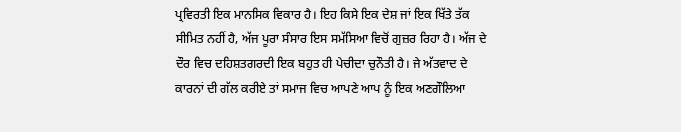ਪ੍ਰਵਿਰਤੀ ਇਕ ਮਾਨਸਿਕ ਵਿਕਾਰ ਹੈ। ਇਹ ਕਿਸੇ ਇਕ ਦੇਸ਼ ਜਾਂ ਇਕ ਖਿੱਤੇ ਤੱਕ ਸੀਮਿਤ ਨਹੀਂ ਹੈ, ਅੱਜ ਪੂਰਾ ਸੰਸਾਰ ਇਸ ਸਮੱਸਿਆ ਵਿਚੋਂ ਗੁਜ਼ਰ ਰਿਹਾ ਹੈ। ਅੱਜ ਦੇ ਦੌਰ ਵਿਚ ਦਹਿਸ਼ਤਗਰਦੀ ਇਕ ਬਹੁਤ ਹੀ ਪੇਚੀਦਾ ਚੁਨੌਤੀ ਹੈ। ਜੇ ਅੱਤਵਾਦ ਦੇ ਕਾਰਨਾਂ ਦੀ ਗੱਲ ਕਰੀਏ ਤਾਂ ਸਮਾਜ ਵਿਚ ਆਪਣੇ ਆਪ ਨੂੰ ਇਕ ਅਣਗੌਲਿਆ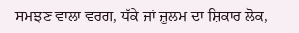ਸਮਝਣ ਵਾਲਾ ਵਰਗ, ਧੱਕੇ ਜਾਂ ਜ਼ੁਲਮ ਦਾ ਸ਼ਿਕਾਰ ਲੋਕ,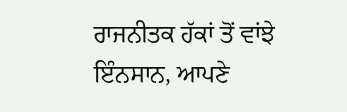ਰਾਜਨੀਤਕ ਹੱਕਾਂ ਤੋਂ ਵਾਂਝੇ ਇੰਨਸਾਨ, ਆਪਣੇ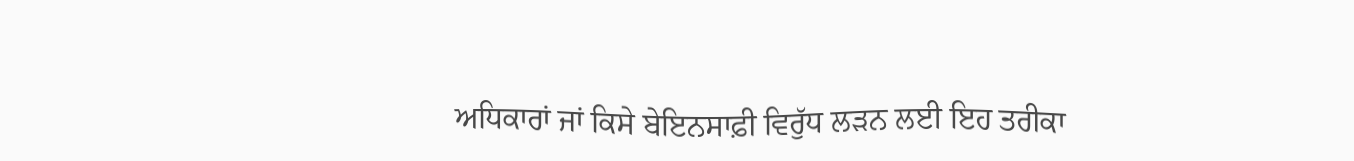ਅਧਿਕਾਰਾਂ ਜਾਂ ਕਿਸੇ ਬੇਇਨਸਾਫ਼ੀ ਵਿਰੁੱਧ ਲੜਨ ਲਈ ਇਹ ਤਰੀਕਾ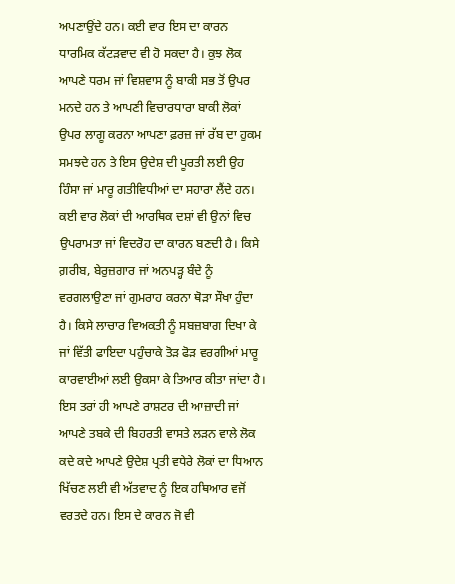ਅਪਣਾਉਂਦੇ ਹਨ। ਕਈ ਵਾਰ ਇਸ ਦਾ ਕਾਰਨ ਧਾਰਮਿਕ ਕੱਟੜਵਾਦ ਵੀ ਹੋ ਸਕਦਾ ਹੈ। ਕੁਝ ਲੋਕ ਆਪਣੇ ਧਰਮ ਜਾਂ ਵਿਸ਼ਵਾਸ ਨੂੰ ਬਾਕੀ ਸਭ ਤੋਂ ਉਪਰ ਮਨਦੇ ਹਨ ਤੇ ਆਪਣੀ ਵਿਚਾਰਧਾਰਾ ਬਾਕੀ ਲੋਕਾਂ ਉਪਰ ਲਾਗੂ ਕਰਨਾ ਆਪਣਾ ਫ਼ਰਜ਼ ਜਾਂ ਰੱਬ ਦਾ ਹੁਕਮ ਸਮਝਦੇ ਹਨ ਤੇ ਇਸ ਉਦੇਸ਼ ਦੀ ਪੂਰਤੀ ਲਈ ਉਹ ਹਿੰਸਾ ਜਾਂ ਮਾਰੂ ਗਤੀਵਿਧੀਆਂ ਦਾ ਸਹਾਰਾ ਲੈਂਦੇ ਹਨ।
ਕਈ ਵਾਰ ਲੋਕਾਂ ਦੀ ਆਰਥਿਕ ਦਸ਼ਾਂ ਵੀ ਉਨਾਂ ਵਿਚ ਉਪਰਾਮਤਾ ਜਾਂ ਵਿਦਰੋਹ ਦਾ ਕਾਰਨ ਬਣਦੀ ਹੈ। ਕਿਸੇ ਗ਼ਰੀਬ, ਬੇਰੁਜ਼ਗਾਰ ਜਾਂ ਅਨਪੜ੍ਹ ਬੰਦੇ ਨੂੰ ਵਰਗਲਾਉਣਾ ਜਾਂ ਗੁਮਰਾਹ ਕਰਨਾ ਥੋੜਾ ਸੌਖਾ ਹੁੰਦਾ ਹੈ। ਕਿਸੇ ਲਾਚਾਰ ਵਿਅਕਤੀ ਨੂੰ ਸਬਜ਼ਬਾਗ ਦਿਖਾ ਕੇ ਜਾਂ ਵਿੱਤੀ ਫਾਇਦਾ ਪਹੁੰਚਾਕੇ ਤੋੜ ਫੋੜ ਵਰਗੀਆਂ ਮਾਰੂ ਕਾਰਵਾਈਆਂ ਲਈ ਉਕਸਾ ਕੇ ਤਿਆਰ ਕੀਤਾ ਜਾਂਦਾ ਹੈ। ਇਸ ਤਰਾਂ ਹੀ ਆਪਣੇ ਰਾਸ਼ਟਰ ਦੀ ਆਜ਼ਾਦੀ ਜਾਂ ਆਪਣੇ ਤਬਕੇ ਦੀ ਬਿਹਰਤੀ ਵਾਸਤੇ ਲੜਨ ਵਾਲੇ ਲੋਕ ਕਦੇ ਕਦੇ ਆਪਣੇ ਉਦੇਸ਼ ਪ੍ਰਤੀ ਵਧੇਰੇ ਲੋਕਾਂ ਦਾ ਧਿਆਨ ਖਿੱਚਣ ਲਈ ਵੀ ਅੱਤਵਾਦ ਨੂੰ ਇਕ ਹਥਿਆਰ ਵਜੋਂ ਵਰਤਦੇ ਹਨ। ਇਸ ਦੇ ਕਾਰਨ ਜੋ ਵੀ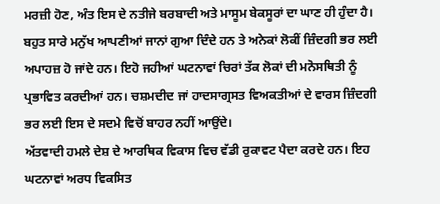ਮਰਜ਼ੀ ਹੋਣ, ਅੰਤ ਇਸ ਦੇ ਨਤੀਜੇ ਬਰਬਾਦੀ ਅਤੇ ਮਾਸੂਮ ਬੇਕਸੂਰਾਂ ਦਾ ਘਾਣ ਹੀ ਹੁੰਦਾ ਹੈ। ਬਹੁਤ ਸਾਰੇ ਮਨੁੱਖ ਆਪਣੀਆਂ ਜਾਨਾਂ ਗੁਆ ਦਿੰਦੇ ਹਨ ਤੇ ਅਨੇਕਾਂ ਲੋਕੀਂ ਜ਼ਿੰਦਗੀ ਭਰ ਲਈ ਅਪਾਹਜ਼ ਹੋ ਜਾਂਦੇ ਹਨ। ਇਹੋ ਜਹੀਆਂ ਘਟਨਾਵਾਂ ਚਿਰਾਂ ਤੱਕ ਲੋਕਾਂ ਦੀ ਮਨੋਸਥਿਤੀ ਨੂੰ ਪ੍ਰਭਾਵਿਤ ਕਰਦੀਆਂ ਹਨ। ਚਸ਼ਮਦੀਦ ਜਾਂ ਹਾਦਸਾਗ੍ਰਸਤ ਵਿਅਕਤੀਆਂ ਦੇ ਵਾਰਸ ਜ਼ਿੰਦਗੀ ਭਰ ਲਈ ਇਸ ਦੇ ਸਦਮੇ ਵਿਚੋਂ ਬਾਹਰ ਨਹੀਂ ਆਉਂਦੇ।
ਅੱਤਵਾਦੀ ਹਮਲੇ ਦੇਸ਼ ਦੇ ਆਰਥਿਕ ਵਿਕਾਸ ਵਿਚ ਵੱਡੀ ਰੁਕਾਵਟ ਪੈਦਾ ਕਰਦੇ ਹਨ। ਇਹ ਘਟਨਾਵਾਂ ਅਰਧ ਵਿਕਸਿਤ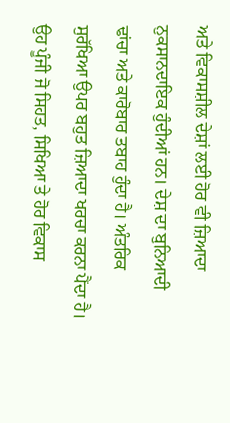ਅਤੇ ਵਿਕਾਸਸ਼ੀਲ ਦੇਸ਼ਾਂ ਲਈ ਹੋਰ ਵੀ ਜ਼ਿਆਦਾ ਨੁਕਸਾਨਦਾਇਕ ਹੁੰਦੀਆਂ ਹਨ। ਦੇਸ਼ ਦਾ ਬੁਨਿਆਦੀ ਢਾਂਚਾ ਅਤੇ ਕਾਰੋਬਾਰ ਤਬਾਹ ਹੁੰਦਾ ਹੈ। ਅੰਤਰਿਕ ਸੁਰੱਖਿਆ ਉਪਰ ਬਹੁਤ ਜ਼ਿਆਦਾ ਖਰਚਾ ਕਰਨਾ ਪੈਂਦਾ ਹੈ। ਉਹ ਪੂੰਜੀ ਜੋ ਸਿਹਤ, ਸਿਖਿਆ ਤੇ ਹੋਰ ਵਿਕਾਸ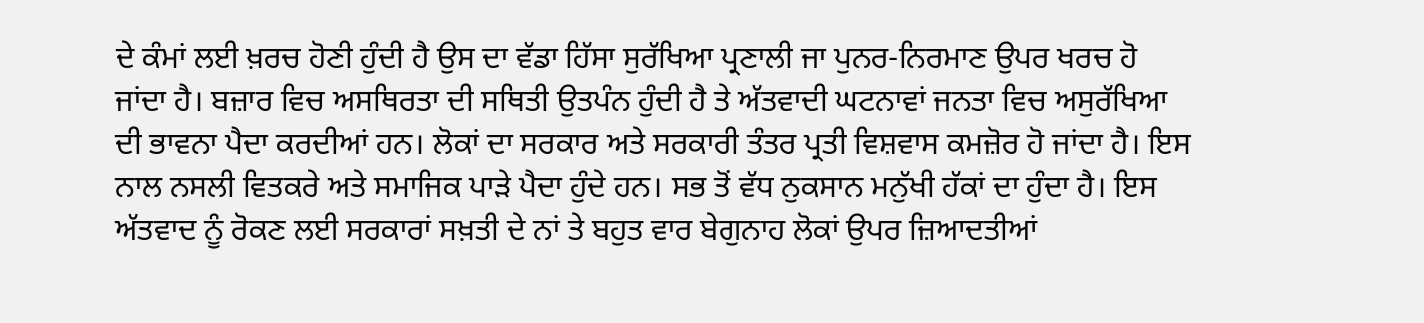ਦੇ ਕੰਮਾਂ ਲਈ ਖ਼ਰਚ ਹੋਣੀ ਹੁੰਦੀ ਹੈ ਉਸ ਦਾ ਵੱਡਾ ਹਿੱਸਾ ਸੁਰੱਖਿਆ ਪ੍ਰਣਾਲੀ ਜਾ ਪੁਨਰ-ਨਿਰਮਾਣ ਉਪਰ ਖਰਚ ਹੋ ਜਾਂਦਾ ਹੈ। ਬਜ਼ਾਰ ਵਿਚ ਅਸਥਿਰਤਾ ਦੀ ਸਥਿਤੀ ਉਤਪੰਨ ਹੁੰਦੀ ਹੈ ਤੇ ਅੱਤਵਾਦੀ ਘਟਨਾਵਾਂ ਜਨਤਾ ਵਿਚ ਅਸੁਰੱਖਿਆ ਦੀ ਭਾਵਨਾ ਪੈਦਾ ਕਰਦੀਆਂ ਹਨ। ਲੋਕਾਂ ਦਾ ਸਰਕਾਰ ਅਤੇ ਸਰਕਾਰੀ ਤੰਤਰ ਪ੍ਰਤੀ ਵਿਸ਼ਵਾਸ ਕਮਜ਼ੋਰ ਹੋ ਜਾਂਦਾ ਹੈ। ਇਸ ਨਾਲ ਨਸਲੀ ਵਿਤਕਰੇ ਅਤੇ ਸਮਾਜਿਕ ਪਾੜੇ ਪੈਦਾ ਹੁੰਦੇ ਹਨ। ਸਭ ਤੋਂ ਵੱਧ ਨੁਕਸਾਨ ਮਨੁੱਖੀ ਹੱਕਾਂ ਦਾ ਹੁੰਦਾ ਹੈ। ਇਸ ਅੱਤਵਾਦ ਨੂੰ ਰੋਕਣ ਲਈ ਸਰਕਾਰਾਂ ਸਖ਼ਤੀ ਦੇ ਨਾਂ ਤੇ ਬਹੁਤ ਵਾਰ ਬੇਗੁਨਾਹ ਲੋਕਾਂ ਉਪਰ ਜ਼ਿਆਦਤੀਆਂ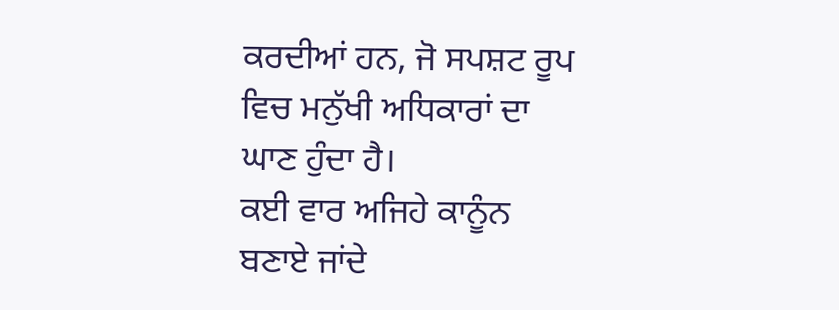ਕਰਦੀਆਂ ਹਨ, ਜੋ ਸਪਸ਼ਟ ਰੂਪ ਵਿਚ ਮਨੁੱਖੀ ਅਧਿਕਾਰਾਂ ਦਾ ਘਾਣ ਹੁੰਦਾ ਹੈ।
ਕਈ ਵਾਰ ਅਜਿਹੇ ਕਾਨੂੰਨ ਬਣਾਏ ਜਾਂਦੇ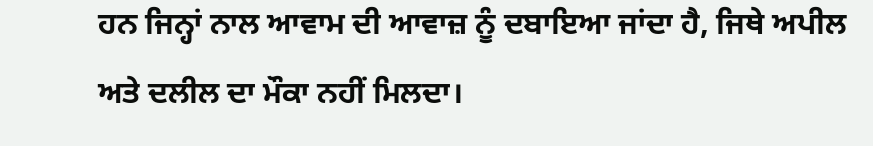ਹਨ ਜਿਨ੍ਹਾਂ ਨਾਲ ਆਵਾਮ ਦੀ ਆਵਾਜ਼ ਨੂੰ ਦਬਾਇਆ ਜਾਂਦਾ ਹੈ, ਜਿਥੇ ਅਪੀਲ ਅਤੇ ਦਲੀਲ ਦਾ ਮੌਕਾ ਨਹੀਂ ਮਿਲਦਾ।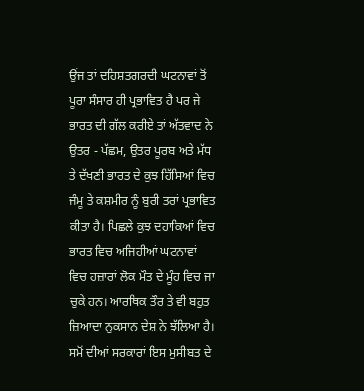ਉਂਜ ਤਾਂ ਦਹਿਸ਼ਤਗਰਦੀ ਘਟਨਾਵਾਂ ਤੋਂ ਪੂਰਾ ਸੰਸਾਰ ਹੀ ਪ੍ਰਭਾਵਿਤ ਹੈ ਪਰ ਜੇ ਭਾਰਤ ਦੀ ਗੱਲ ਕਰੀਏ ਤਾਂ ਅੱਤਵਾਦ ਨੇ ਉਤਰ - ਪੱਛਮ, ਉਤਰ ਪੂਰਬ ਅਤੇ ਮੱਧ ਤੇ ਦੱਖਣੀ ਭਾਰਤ ਦੇ ਕੁਝ ਹਿੱਸਿਆਂ ਵਿਚ ਜੰਮੂ ਤੇ ਕਸ਼ਮੀਰ ਨੂੰ ਬੁਰੀ ਤਰਾਂ ਪ੍ਰਭਾਵਿਤ ਕੀਤਾ ਹੈ। ਪਿਛਲੇ ਕੁਝ ਦਹਾਕਿਆਂ ਵਿਚ ਭਾਰਤ ਵਿਚ ਅਜਿਹੀਆਂ ਘਟਨਾਵਾਂ ਵਿਚ ਹਜ਼ਾਰਾਂ ਲੋਕ ਮੌਤ ਦੇ ਮੂੰਹ ਵਿਚ ਜਾ ਚੁਕੇ ਹਨ। ਆਰਥਿਕ ਤੌਰ ਤੇ ਵੀ ਬਹੁਤ ਜ਼ਿਆਦਾ ਨੁਕਸਾਨ ਦੇਸ਼ ਨੇ ਝੱਲਿਆ ਹੈ।
ਸਮੋਂ ਦੀਆਂ ਸਰਕਾਰਾਂ ਇਸ ਮੁਸੀਬਤ ਦੇ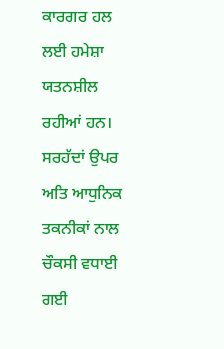ਕਾਰਗਰ ਹਲ ਲਈ ਹਮੇਸ਼ਾ ਯਤਨਸ਼ੀਲ ਰਹੀਆਂ ਹਨ। ਸਰਹੱਦਾਂ ਉਪਰ ਅਤਿ ਆਧੁਨਿਕ ਤਕਨੀਕਾਂ ਨਾਲ ਚੌਕਸੀ ਵਧਾਈ ਗਈ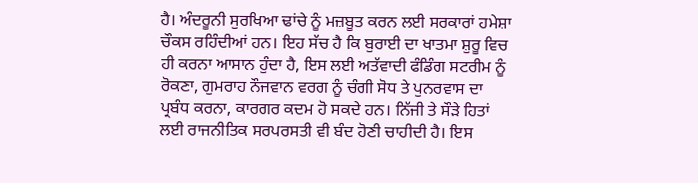ਹੈ। ਅੰਦਰੂਨੀ ਸੁਰਖਿਆ ਢਾਂਚੇ ਨੂੰ ਮਜ਼ਬੂਤ ਕਰਨ ਲਈ ਸਰਕਾਰਾਂ ਹਮੇਸ਼ਾ ਚੌਕਸ ਰਹਿੰਦੀਆਂ ਹਨ। ਇਹ ਸੱਚ ਹੈ ਕਿ ਬੁਰਾਈ ਦਾ ਖਾਤਮਾ ਸ਼ੁਰੂ ਵਿਚ ਹੀ ਕਰਨਾ ਆਸਾਨ ਹੁੰਦਾ ਹੈ, ਇਸ ਲਈ ਅਤੱਵਾਦੀ ਫੰਡਿੰਗ ਸਟਰੀਮ ਨੂੰ ਰੋਕਣਾ, ਗੁਮਰਾਹ ਨੌਜਵਾਨ ਵਰਗ ਨੂੰ ਚੰਗੀ ਸੋਧ ਤੇ ਪੁਨਰਵਾਸ ਦਾ ਪ੍ਰਬੰਧ ਕਰਨਾ, ਕਾਰਗਰ ਕਦਮ ਹੋ ਸਕਦੇ ਹਨ। ਨਿੱਜੀ ਤੇ ਸੌੜੇ ਹਿਤਾਂ ਲਈ ਰਾਜਨੀਤਿਕ ਸਰਪਰਸਤੀ ਵੀ ਬੰਦ ਹੋਣੀ ਚਾਹੀਦੀ ਹੈ। ਇਸ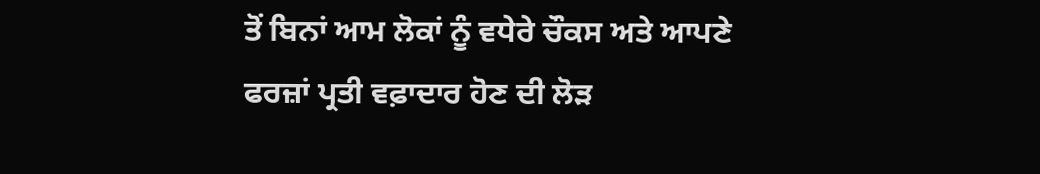ਤੋਂ ਬਿਨਾਂ ਆਮ ਲੋਕਾਂ ਨੂੰ ਵਧੇਰੇ ਚੌਕਸ ਅਤੇ ਆਪਣੇ ਫਰਜ਼ਾਂ ਪ੍ਰਤੀ ਵਫ਼ਾਦਾਰ ਹੋਣ ਦੀ ਲੋੜ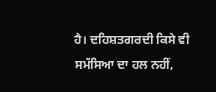ਹੈ। ਦਹਿਸ਼ਤਗਰਦੀ ਕਿਸੇ ਵੀ ਸਮੱਸਿਆ ਦਾ ਹਲ ਨਹੀਂ,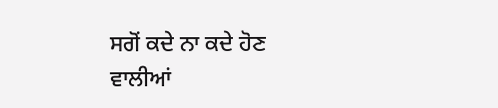ਸਗੋਂ ਕਦੇ ਨਾ ਕਦੇ ਹੋਣ ਵਾਲੀਆਂ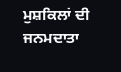ਮੁਸ਼ਕਿਲਾਂ ਦੀ ਜਨਮਦਾਤਾ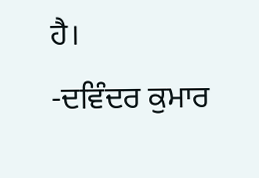ਹੈ।
-ਦਵਿੰਦਰ ਕੁਮਾਰ